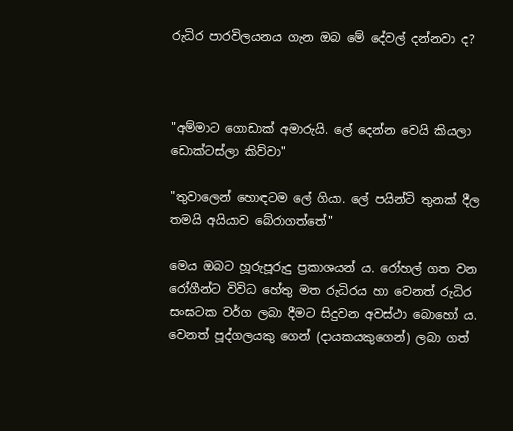රුධිර පාරවිලයනය ගැන ඔබ මේ දේවල් දන්නවා ද?



"අම්මාට ගොඩාක් අමාරුයි. ලේ දෙන්න වෙයි කියලා ඩොක්ටස්ලා කිව්වා"

"තුවාලෙන් හොඳටම ලේ ගියා. ලේ පයින්ටි තුනක් දීල තමයි අයියාව බේරාගත්තේ"

මෙය ඔබට හූරුපූරුදු ප්‍රකාශයන් ය. රෝහල් ගත වන රෝගීන්ට විවිධ හේතු මත රුධිරය හා වෙනත් රුධිර සංඝටක වර්ග ලබා දීමට සිදුවන අවස්ථා බොහෝ ය. වෙනත් පූද්ගලයකු ගෙන් (දායකයකුගෙන්) ලබා ගත්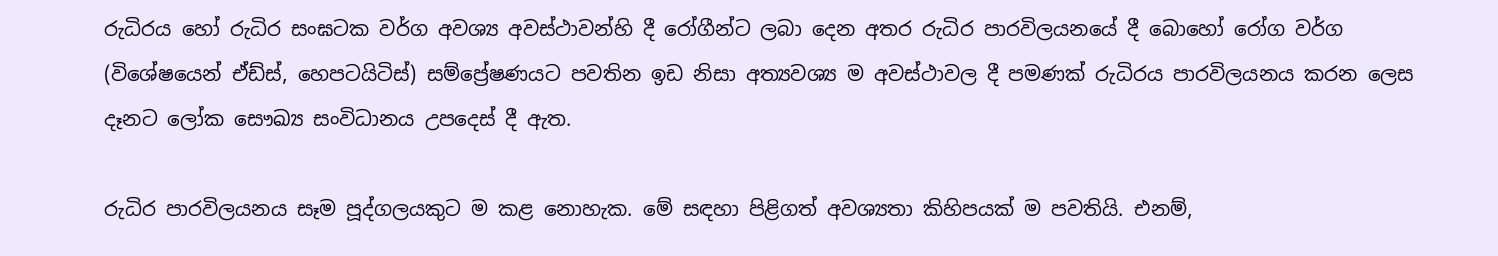රුධිරය හෝ රුධිර සංඝටක වර්ග අවශ්‍ය අවස්ථාවන්හි දී රෝගීන්ට ලබා දෙන අතර රුධිර පාරවිලයනයේ දී බොහෝ රෝග වර්ග (විශේෂයෙන් ඒඩ්ස්, හෙපටයිටිස්) සම්ප්‍රේෂණයට පවතින ඉඩ නිසා අත්‍යවශ්‍ය ම අවස්ථාවල දී පමණක් රුධිරය පාරවිලයනය කරන ලෙස දෑනට ලෝක සෞඛ්‍ය සංවිධානය උපදෙස් දී ඇත.

රුධිර පාරවිලයනය සෑම පූද්ගලයකුට ම කළ නොහැක. මේ සඳහා පිළිගත් අවශ්‍යතා කිහිපයක් ම පවතියි. එනම්,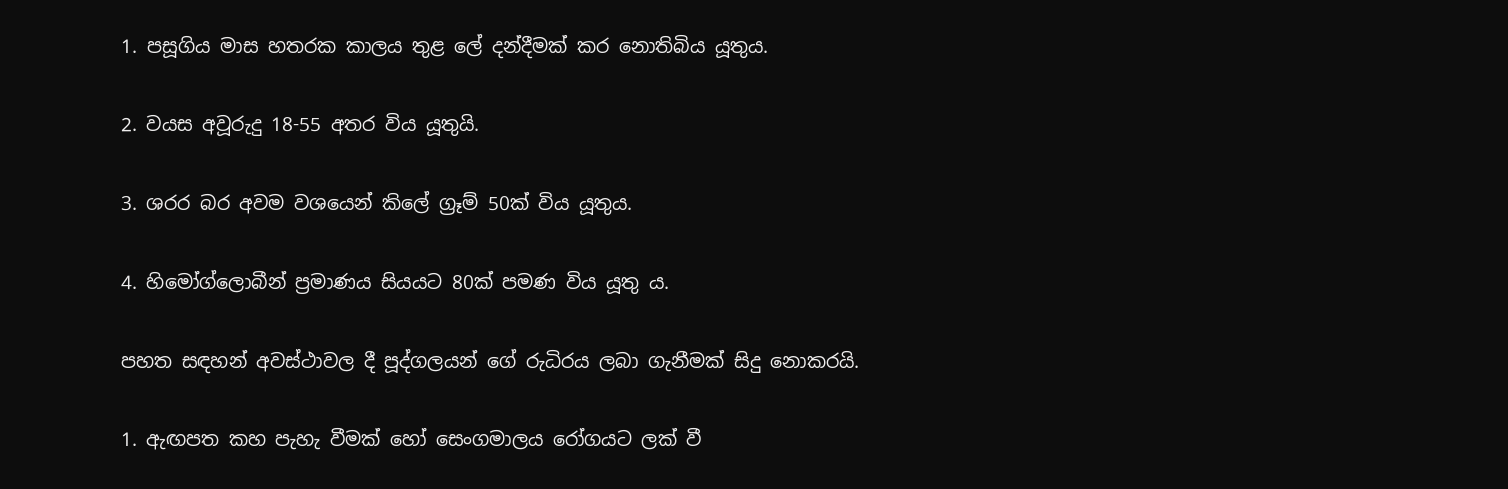1. පසූගිය මාස හතරක කාලය තුළ ලේ දන්දීමක් කර නොතිබිය යූතුය.

2. වයස අවූරුදු 18-55 අතර විය යූතුයි.

3. ශරර බර අවම වශයෙන් කිලේ ග්‍රෑම් 50ක් විය යූතුය.

4. හිමෝග්ලොබීන් ප්‍රමාණය සියයට 80ක් පමණ විය යූතු ය.

පහත සඳහන් අවස්ථාවල දී පූද්ගලයන් ගේ රුධිරය ලබා ගැනීමක් සිදු නොකරයි.

1. ඇඟපත කහ පැහැ වීමක් හෝ සෙංගමාලය රෝගයට ලක් වී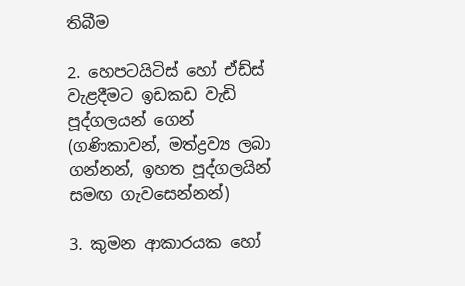තිබීම

2. හෙපටයිටිස් හෝ ඒඩ්ස් වැළදීමට ඉඩකඩ වැඩි පූද්ගලයන් ගෙන් (ගණිකාවන්, මත්ද්‍රව්‍ය ලබා ගන්නන්, ඉහත පූද්ගලයින් සමඟ ගැවසෙන්නන්)

3. කුමන ආකාරයක හෝ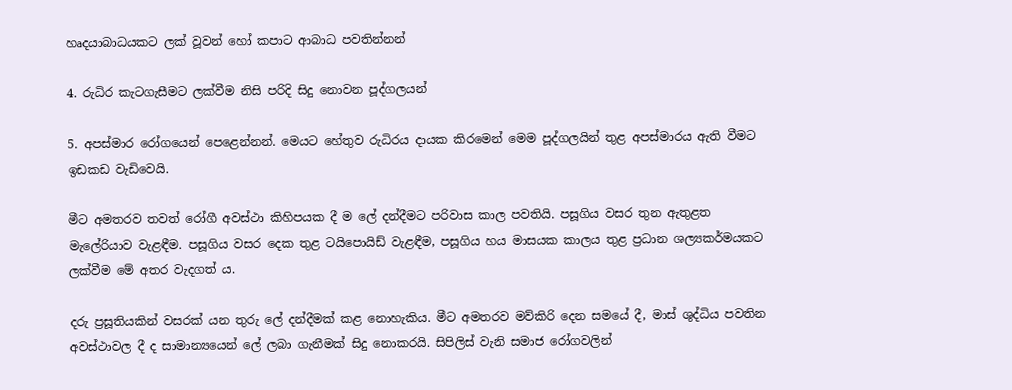හෘදයාබාධයකට ලක් වූවන් හෝ කපාට ආබාධ පවතින්නන්

4. රුධිර කැටගැසීමට ලක්වීම නිසි පරිදි සිදු නොවන පූද්ගලයන්

5. අපස්මාර රෝගයෙන් පෙළෙන්නන්. මෙයට හේතුව රුධිරය දායක කිරමෙන් මෙම පූද්ගලයින් තුළ අපස්මාරය ඇති වීමට ඉඩකඩ වැඩිවෙයි.

මීට අමතරව තවත් රෝගී අවස්ථා කිහිපයක දී ම ලේ දන්දීමට පරිවාස කාල පවතියි. පසූගිය වසර තුන ඇතුළත මැලේරියාව වැළඳීම. පසූගිය වසර දෙක තුළ ටයිපොයිඩ් වැළඳීම, පසූගිය හය මාසයක කාලය තුළ ප්‍රධාන ශල්‍යකර්මයකට ලක්වීම මේ අතර වැදගත් ය.

දරු ප්‍රසූතියකින් වසරක් යන තුරු ලේ දන්දීමක් කළ නොහැකිය. මීට අමතරව මව්කිරි දෙන සමයේ දී, මාස් ශුද්ධිය පවතින අවස්ථාවල දී ද සාමාන්‍යයෙන් ලේ ලබා ගැනීමක් සිදු නොකරයි. සිපිලිස් වැනි සමාජ රෝගවලින්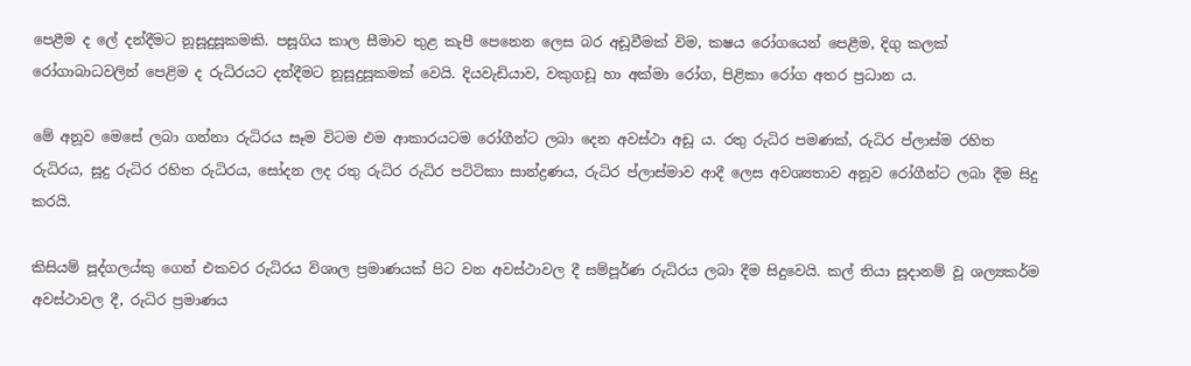පෙළීම ද ලේ දන්දීමට නූසූදුසූකමකි. පසූගිය කාල සීමාව තුළ කැපී පෙනෙන ලෙස බර අඩූවීමක් විම, කෂය රෝගයෙන් පෙළීම, දිගු කලක් රෝගාබාධවලින් පෙළිම ද රුධිරයට දන්දීමට නූසූදුසූකමක් වෙයි. දියවැඩියාව, වකුගඩූ හා අක්මා රෝග, පිළිකා රෝග අතර ප්‍රධාන ය.

මේ අනූව මෙසේ ලබා ගන්නා රුධිරය සෑම විටම එම ආකාරයටම රෝගීන්ට ලබා දෙන අවස්ථා අඩූ ය. රතු රුධිර පමණක්, රුධිර ප්ලාස්ම රහිත රුධිරය, සූදු රුධිර රහිත රුධිරය, සෝදන ලද රතු රුධිර රුධිර පටිටිකා සාන්ද්‍රණය, රුධිර ප්ලාස්මාව ආදී ලෙස අවශ්‍යතාව අනූව රෝගීන්ට ලබා දීම සිදු කරයි.

කිසියම් පූද්ගලය්කු ගෙන් එකවර රුධිරය විශාල ප්‍රමාණයක් පිට වන අවස්ථාවල දී සම්පූර්ණ රුධිරය ලබා දීම සිදුවෙයි. කල් තියා සූදානම් වූ ශල්‍යකර්ම අවස්ථාවල දී, රුධිර ප්‍රමාණය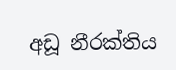අඩූ නීරක්තිය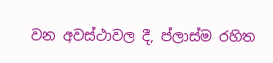වන අවස්ථාවල දී, ප්ලාස්ම රහිත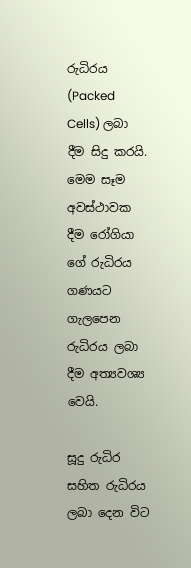රුධිරය (Packed Cells) ලබා දීම සිදු කරයි. මෙම සෑම අවස්ථාවක දීම රෝගියා ගේ රුධිරය ගණයට ගැලපෙන රුධිරය ලබා දීම අත්‍යවශ්‍ය වෙයි.

සූදු රුධිර සහිත රුධිරය ලබා දෙන විට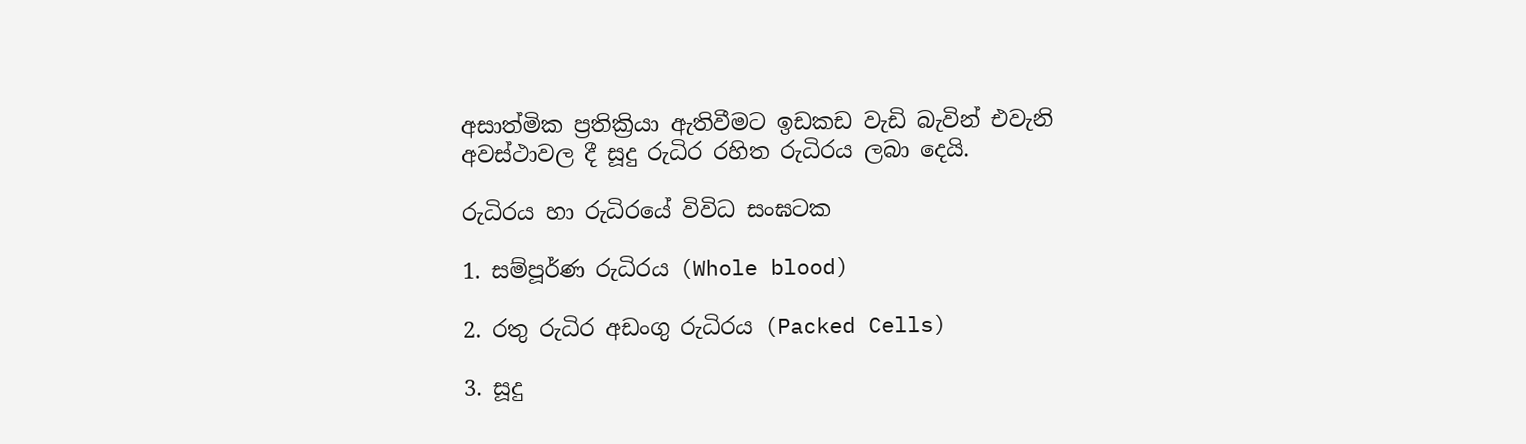අසාත්මික ප්‍රතික්‍රියා ඇතිවීමට ඉඩකඩ වැඩි බැවින් එවැනි අවස්ථාවල දී සූදු රුධිර රහිත රුධිරය ලබා දෙයි.

රුධිරය හා රුධිරයේ විවිධ සංඝටක

1. සම්පූර්ණ රුධිරය (Whole blood)

2. රතු රුධිර අඩංගු රුධිරය (Packed Cells)

3. සූදු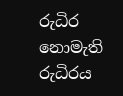රුධිර නොමැති රුධිරය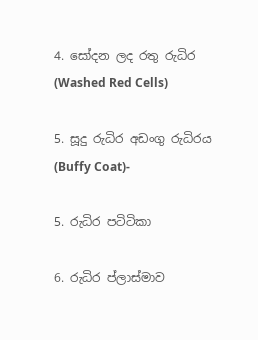4. සෝදන ලද රතු රුධිර (Washed Red Cells)

5. සූදු රුධිර අඩංගු රුධිරය (Buffy Coat)-

5. රුධිර පටිටිකා

6. රුධිර ප්ලාස්මාව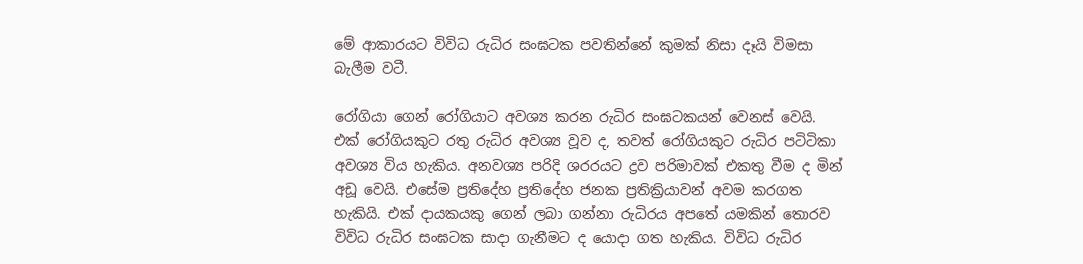මේ ආකාරයට විවිධ රුධිර සංඝටක පවතින්නේ කුමක් නිසා දෑයි විමසා බැලීම වටී.

රෝගියා ගෙන් රෝගියාට අවශ්‍ය කරන රුධිර සංඝටකයන් වෙනස් වෙයි. එක් රෝගියකුට රතු රුධිර අවශ්‍ය වූව ද, තවත් රෝගියකුට රුධිර පටිටිකා අවශ්‍ය විය හැකිය. අනවශ්‍ය පරිදි ශරරයට ද්‍රව පරිමාවක් එකතු වීම ද මින් අඩූ වෙයි. එසේම ප්‍රතිදේහ ප්‍රතිදේහ ජනක ප්‍රතික්‍රියාවන් අවම කරගත හැකියි. එක් දායකයකු ගෙන් ලබා ගන්නා රුධිරය අපතේ යමකින් තොරව විවිධ රුධිර සංඝටක සාදා ගැනීමට ද යොදා ගත හැකිය. විවිධ රුධිර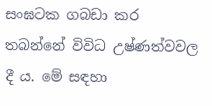සංඝටක ගබඩා කර තබන්නේ විවිධ උෂ්ණත්වවල දී ය. මේ සඳහා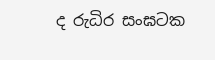ද රුධිර සංඝටක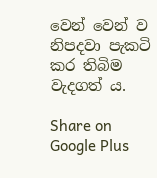වෙන් වෙන් ව නිපදවා පැකටි කර තිබිම වැදගත් ය.

Share on Google Plus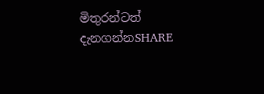මිතුරන්ටත් දැනගන්නSHARE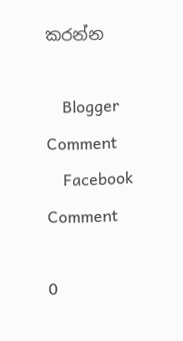කරන්න

    Blogger Comment
    Facebook Comment

0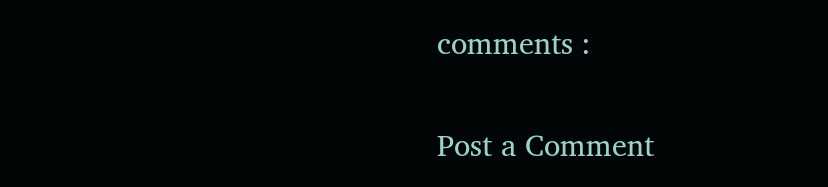comments :

Post a Comment